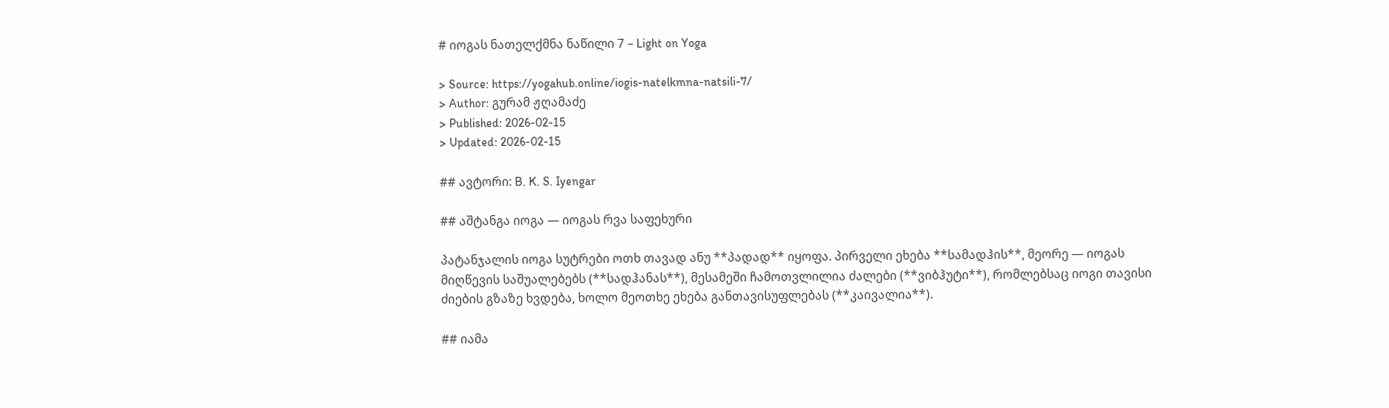# იოგას ნათელქმნა ნაწილი 7 – Light on Yoga

> Source: https://yogahub.online/iogis-natelkmna-natsili-7/
> Author: გურამ ჟღამაძე
> Published: 2026-02-15
> Updated: 2026-02-15

## ავტორი: B. K. S. Iyengar

## აშტანგა იოგა — იოგას რვა საფეხური

პატანჯალის იოგა სუტრები ოთხ თავად ანუ **პადად** იყოფა. პირველი ეხება **სამადჰის**, მეორე — იოგას მიღწევის საშუალებებს (**სადჰანას**), მესამეში ჩამოთვლილია ძალები (**ვიბჰუტი**), რომლებსაც იოგი თავისი ძიების გზაზე ხვდება, ხოლო მეოთხე ეხება განთავისუფლებას (**კაივალია**).

## იამა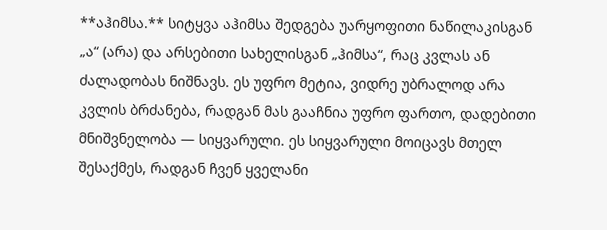**აჰიმსა.** სიტყვა აჰიმსა შედგება უარყოფითი ნაწილაკისგან „ა“ (არა) და არსებითი სახელისგან „ჰიმსა“, რაც კვლას ან ძალადობას ნიშნავს. ეს უფრო მეტია, ვიდრე უბრალოდ არა კვლის ბრძანება, რადგან მას გააჩნია უფრო ფართო, დადებითი მნიშვნელობა — სიყვარული. ეს სიყვარული მოიცავს მთელ შესაქმეს, რადგან ჩვენ ყველანი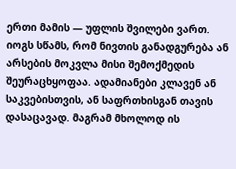ერთი მამის — უფლის შვილები ვართ. იოგს სწამს, რომ ნივთის განადგურება ან არსების მოკვლა მისი შემოქმედის შეურაცხყოფაა. ადამიანები კლავენ ან საკვებისთვის, ან საფრთხისგან თავის დასაცავად. მაგრამ მხოლოდ ის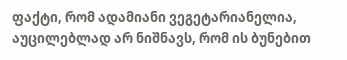ფაქტი, რომ ადამიანი ვეგეტარიანელია, აუცილებლად არ ნიშნავს, რომ ის ბუნებით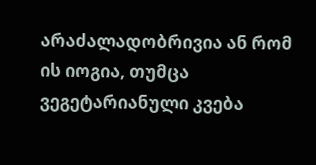არაძალადობრივია ან რომ ის იოგია, თუმცა ვეგეტარიანული კვება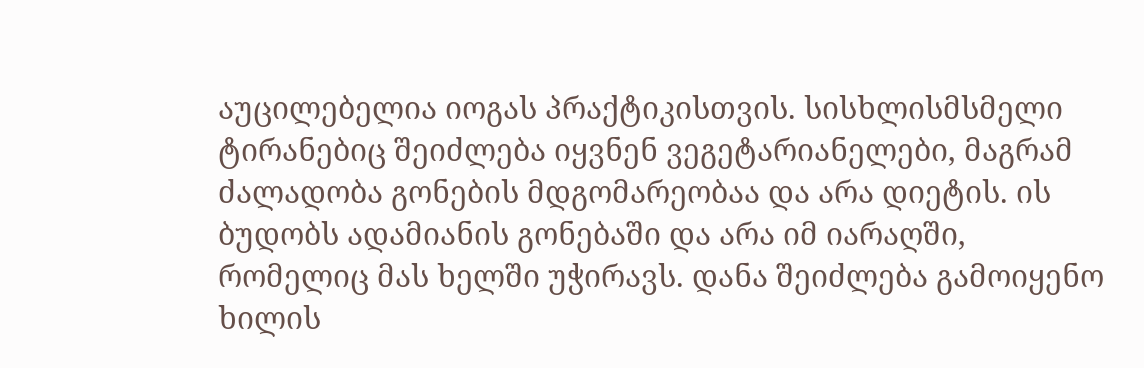აუცილებელია იოგას პრაქტიკისთვის. სისხლისმსმელი ტირანებიც შეიძლება იყვნენ ვეგეტარიანელები, მაგრამ ძალადობა გონების მდგომარეობაა და არა დიეტის. ის ბუდობს ადამიანის გონებაში და არა იმ იარაღში, რომელიც მას ხელში უჭირავს. დანა შეიძლება გამოიყენო ხილის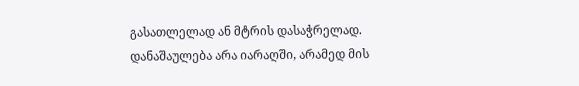გასათლელად ან მტრის დასაჭრელად. დანაშაულება არა იარაღში, არამედ მის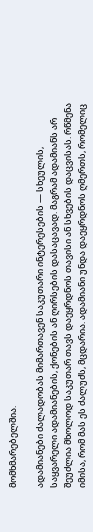მომხმარებელშია.

ადამიანები ძალადობას მიმართავენ საკუთარი ინტერესების — სხეულის, საყვარელი ადამიანების, ქონების ან ღირსების დასაცავად. მაგრამ ადამიანს არ შეუძლია მხოლოდ საკუთარ თავს დაეყრდნოს თავისი ან სხვების დაცვისას. რწმენა იმისა, რომ მას ეს ძალუძს, მცდარია. ადამიანი უნდა დაეყრდნოს ღმერთს, რომელიც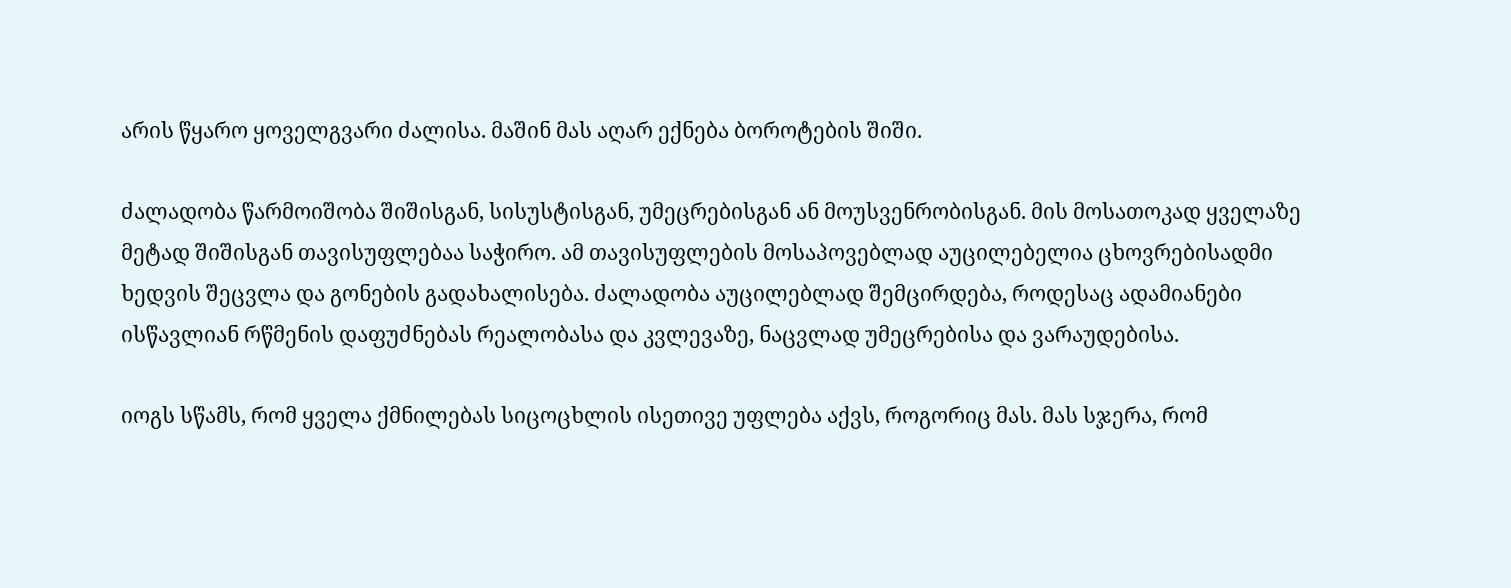არის წყარო ყოველგვარი ძალისა. მაშინ მას აღარ ექნება ბოროტების შიში.

ძალადობა წარმოიშობა შიშისგან, სისუსტისგან, უმეცრებისგან ან მოუსვენრობისგან. მის მოსათოკად ყველაზე მეტად შიშისგან თავისუფლებაა საჭირო. ამ თავისუფლების მოსაპოვებლად აუცილებელია ცხოვრებისადმი ხედვის შეცვლა და გონების გადახალისება. ძალადობა აუცილებლად შემცირდება, როდესაც ადამიანები ისწავლიან რწმენის დაფუძნებას რეალობასა და კვლევაზე, ნაცვლად უმეცრებისა და ვარაუდებისა.

იოგს სწამს, რომ ყველა ქმნილებას სიცოცხლის ისეთივე უფლება აქვს, როგორიც მას. მას სჯერა, რომ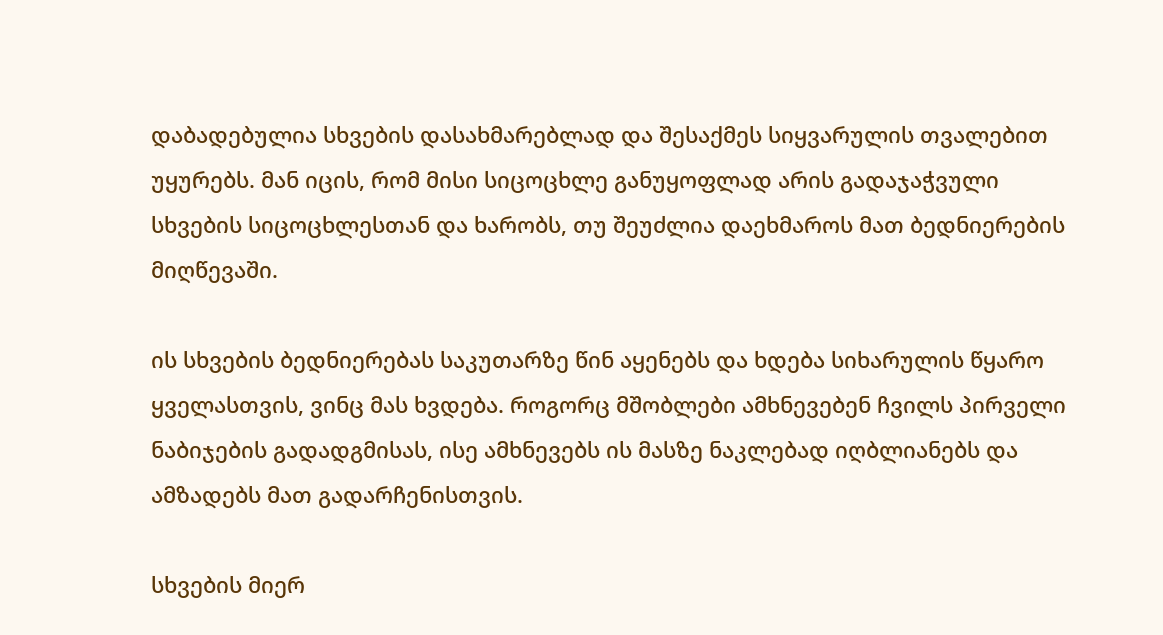დაბადებულია სხვების დასახმარებლად და შესაქმეს სიყვარულის თვალებით უყურებს. მან იცის, რომ მისი სიცოცხლე განუყოფლად არის გადაჯაჭვული სხვების სიცოცხლესთან და ხარობს, თუ შეუძლია დაეხმაროს მათ ბედნიერების მიღწევაში.

ის სხვების ბედნიერებას საკუთარზე წინ აყენებს და ხდება სიხარულის წყარო ყველასთვის, ვინც მას ხვდება. როგორც მშობლები ამხნევებენ ჩვილს პირველი ნაბიჯების გადადგმისას, ისე ამხნევებს ის მასზე ნაკლებად იღბლიანებს და ამზადებს მათ გადარჩენისთვის.

სხვების მიერ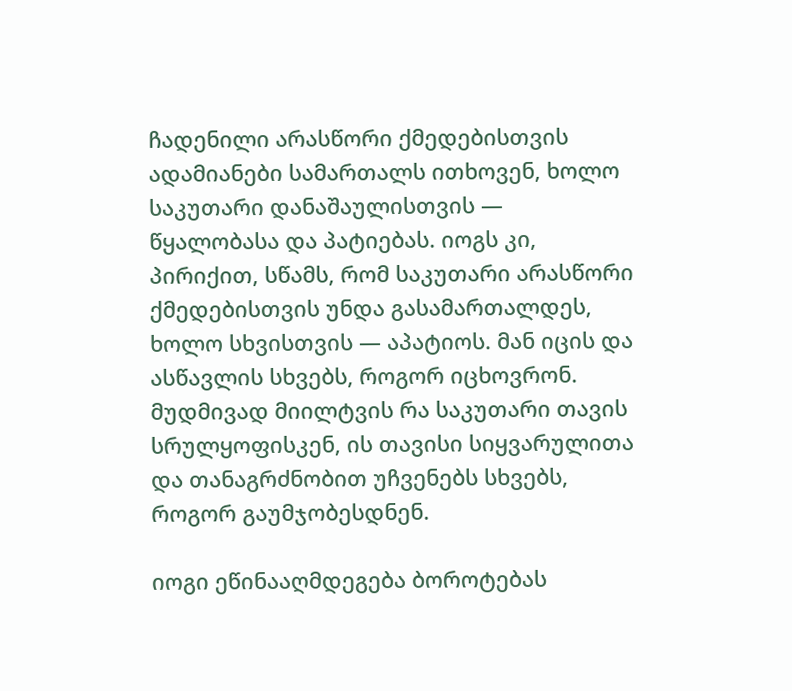ჩადენილი არასწორი ქმედებისთვის ადამიანები სამართალს ითხოვენ, ხოლო საკუთარი დანაშაულისთვის — წყალობასა და პატიებას. იოგს კი, პირიქით, სწამს, რომ საკუთარი არასწორი ქმედებისთვის უნდა გასამართალდეს, ხოლო სხვისთვის — აპატიოს. მან იცის და ასწავლის სხვებს, როგორ იცხოვრონ. მუდმივად მიილტვის რა საკუთარი თავის სრულყოფისკენ, ის თავისი სიყვარულითა და თანაგრძნობით უჩვენებს სხვებს, როგორ გაუმჯობესდნენ.

იოგი ეწინააღმდეგება ბოროტებას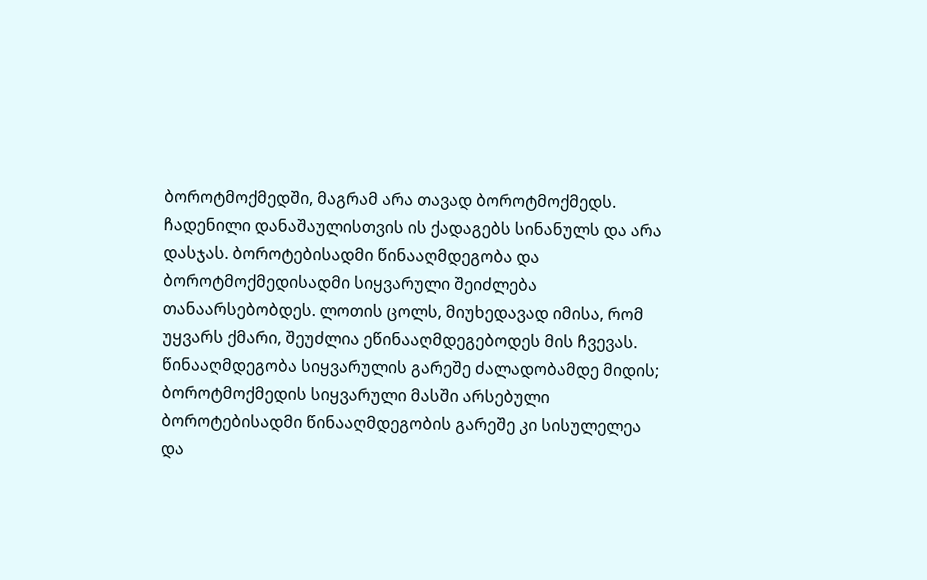ბოროტმოქმედში, მაგრამ არა თავად ბოროტმოქმედს. ჩადენილი დანაშაულისთვის ის ქადაგებს სინანულს და არა დასჯას. ბოროტებისადმი წინააღმდეგობა და ბოროტმოქმედისადმი სიყვარული შეიძლება თანაარსებობდეს. ლოთის ცოლს, მიუხედავად იმისა, რომ უყვარს ქმარი, შეუძლია ეწინააღმდეგებოდეს მის ჩვევას. წინააღმდეგობა სიყვარულის გარეშე ძალადობამდე მიდის; ბოროტმოქმედის სიყვარული მასში არსებული ბოროტებისადმი წინააღმდეგობის გარეშე კი სისულელეა და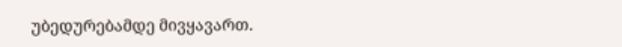უბედურებამდე მივყავართ.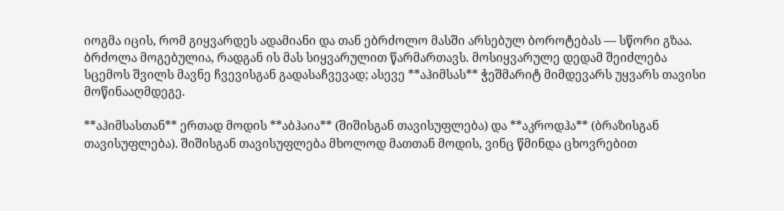იოგმა იცის, რომ გიყვარდეს ადამიანი და თან ებრძოლო მასში არსებულ ბოროტებას — სწორი გზაა. ბრძოლა მოგებულია, რადგან ის მას სიყვარულით წარმართავს. მოსიყვარულე დედამ შეიძლება სცემოს შვილს მავნე ჩვევისგან გადასაჩვევად; ასევე **აჰიმსას** ჭეშმარიტ მიმდევარს უყვარს თავისი მოწინააღმდეგე.

**აჰიმსასთან** ერთად მოდის **აბჰაია** (შიშისგან თავისუფლება) და **აკროდჰა** (ბრაზისგან თავისუფლება). შიშისგან თავისუფლება მხოლოდ მათთან მოდის, ვინც წმინდა ცხოვრებით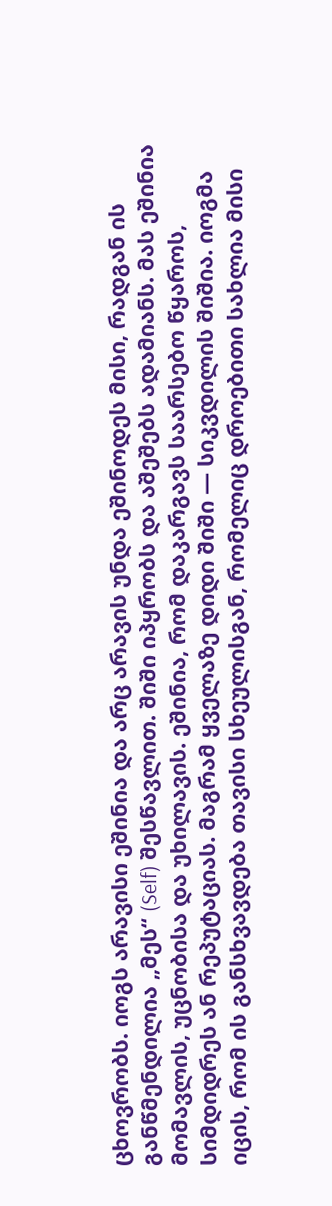ცხოვრობს. იოგს არავისი ეშინია და არც არავის უნდა ეშინოდეს მისი, რადგან ის განწმენდილია „მეს“ (Self) შესწავლით. შიში იპყრობს და აშეშებს ადამიანს. მას ეშინია მომავლის, უცნობისა და უხილავის. ეშინია, რომ დაკარგავს საარსებო წყაროს, სიმდიდრეს ან რეპუტაციას. მაგრამ ყველაზე დიდი შიში — სიკვდილის შიშია. იოგმა იცის, რომ ის განსხვავდება თავისი სხეულისგან, რომელიც დროებითი სახლია მისი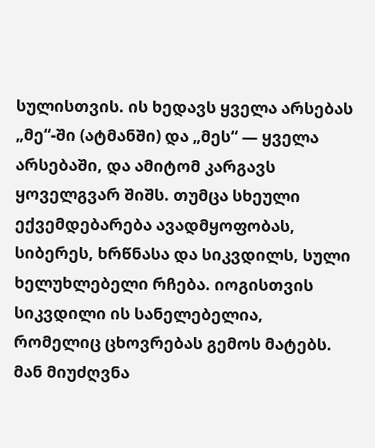სულისთვის. ის ხედავს ყველა არსებას „მე“-ში (ატმანში) და „მეს“ — ყველა არსებაში, და ამიტომ კარგავს ყოველგვარ შიშს. თუმცა სხეული ექვემდებარება ავადმყოფობას, სიბერეს, ხრწნასა და სიკვდილს, სული ხელუხლებელი რჩება. იოგისთვის სიკვდილი ის სანელებელია, რომელიც ცხოვრებას გემოს მატებს. მან მიუძღვნა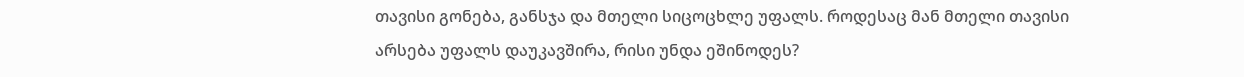თავისი გონება, განსჯა და მთელი სიცოცხლე უფალს. როდესაც მან მთელი თავისი არსება უფალს დაუკავშირა, რისი უნდა ეშინოდეს?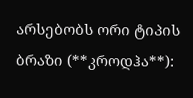არსებობს ორი ტიპის ბრაზი (**კროდჰა**):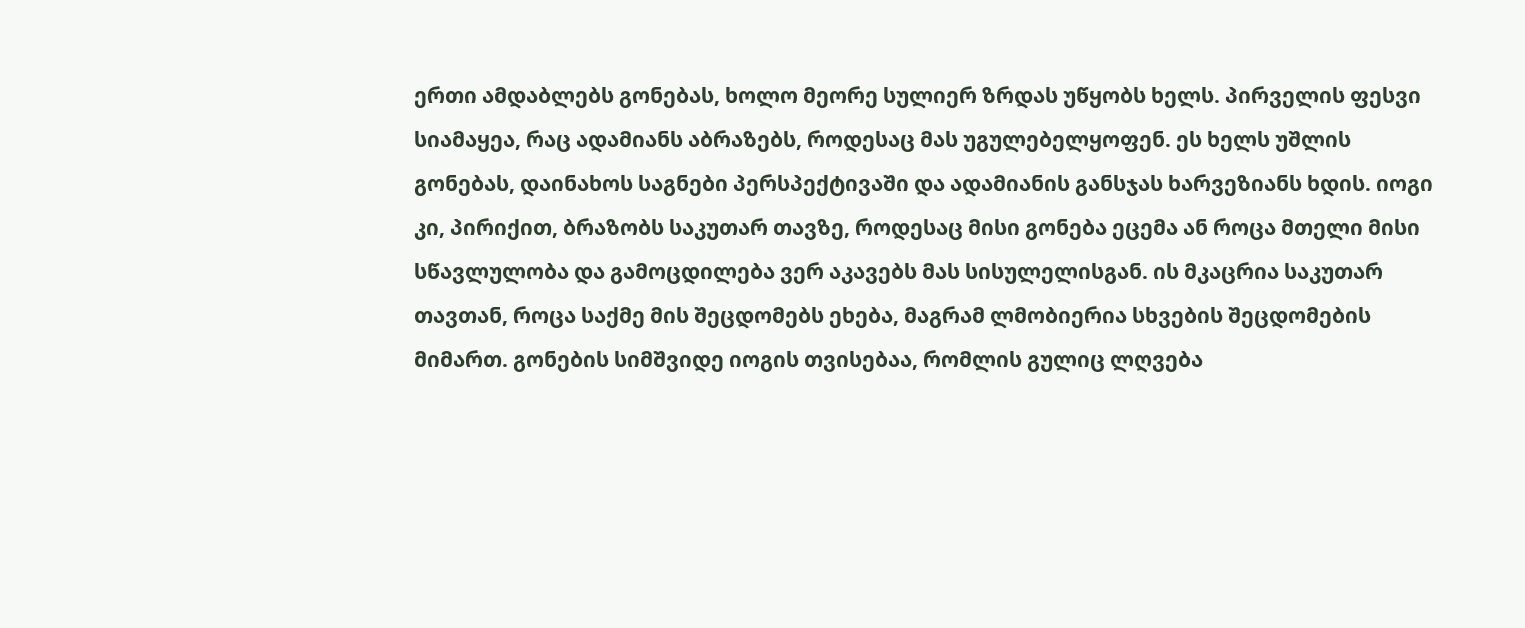ერთი ამდაბლებს გონებას, ხოლო მეორე სულიერ ზრდას უწყობს ხელს. პირველის ფესვი სიამაყეა, რაც ადამიანს აბრაზებს, როდესაც მას უგულებელყოფენ. ეს ხელს უშლის გონებას, დაინახოს საგნები პერსპექტივაში და ადამიანის განსჯას ხარვეზიანს ხდის. იოგი კი, პირიქით, ბრაზობს საკუთარ თავზე, როდესაც მისი გონება ეცემა ან როცა მთელი მისი სწავლულობა და გამოცდილება ვერ აკავებს მას სისულელისგან. ის მკაცრია საკუთარ თავთან, როცა საქმე მის შეცდომებს ეხება, მაგრამ ლმობიერია სხვების შეცდომების მიმართ. გონების სიმშვიდე იოგის თვისებაა, რომლის გულიც ლღვება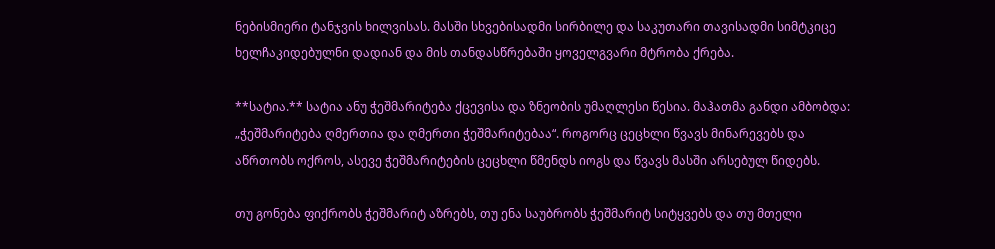ნებისმიერი ტანჯვის ხილვისას. მასში სხვებისადმი სირბილე და საკუთარი თავისადმი სიმტკიცე ხელჩაკიდებულნი დადიან და მის თანდასწრებაში ყოველგვარი მტრობა ქრება.

**სატია.** სატია ანუ ჭეშმარიტება ქცევისა და ზნეობის უმაღლესი წესია. მაჰათმა განდი ამბობდა: „ჭეშმარიტება ღმერთია და ღმერთი ჭეშმარიტებაა“. როგორც ცეცხლი წვავს მინარევებს და აწრთობს ოქროს, ასევე ჭეშმარიტების ცეცხლი წმენდს იოგს და წვავს მასში არსებულ წიდებს.

თუ გონება ფიქრობს ჭეშმარიტ აზრებს, თუ ენა საუბრობს ჭეშმარიტ სიტყვებს და თუ მთელი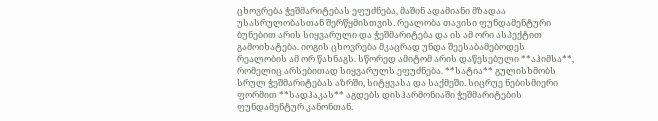ცხოვრება ჭეშმარიტებას ეფუძნება, მაშინ ადამიანი მზადაა უსასრულობასთან შერწყმისთვის. რეალობა თავისი ფუნდამენტური ბუნებით არის სიყვარული და ჭეშმარიტება და ის ამ ორი ასპექტით გამოიხატება. იოგის ცხოვრება მკაცრად უნდა შეესაბამებოდეს რეალობის ამ ორ წახნაგს. სწორედ ამიტომ არის დაწესებული **აჰიმსა**, რომელიც არსებითად სიყვარულს ეფუძნება. **სატია** გულისხმობს სრულ ჭეშმარიტებას აზრში, სიტყვასა და საქმეში. სიცრუე ნებისმიერი ფორმით **სადჰაკას** აგდებს დისჰარმონიაში ჭეშმარიტების ფუნდამენტურ კანონთან.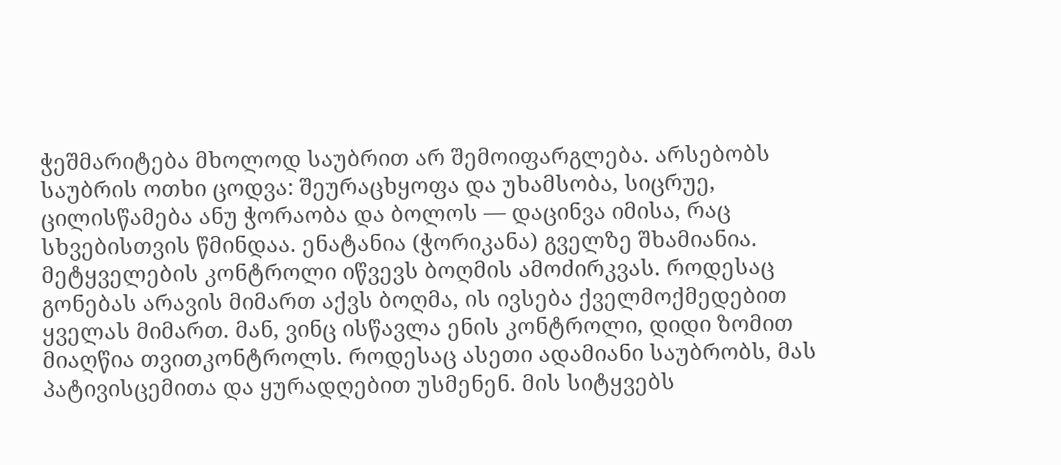ჭეშმარიტება მხოლოდ საუბრით არ შემოიფარგლება. არსებობს საუბრის ოთხი ცოდვა: შეურაცხყოფა და უხამსობა, სიცრუე, ცილისწამება ანუ ჭორაობა და ბოლოს — დაცინვა იმისა, რაც სხვებისთვის წმინდაა. ენატანია (ჭორიკანა) გველზე შხამიანია. მეტყველების კონტროლი იწვევს ბოღმის ამოძირკვას. როდესაც გონებას არავის მიმართ აქვს ბოღმა, ის ივსება ქველმოქმედებით ყველას მიმართ. მან, ვინც ისწავლა ენის კონტროლი, დიდი ზომით მიაღწია თვითკონტროლს. როდესაც ასეთი ადამიანი საუბრობს, მას პატივისცემითა და ყურადღებით უსმენენ. მის სიტყვებს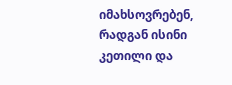იმახსოვრებენ, რადგან ისინი კეთილი და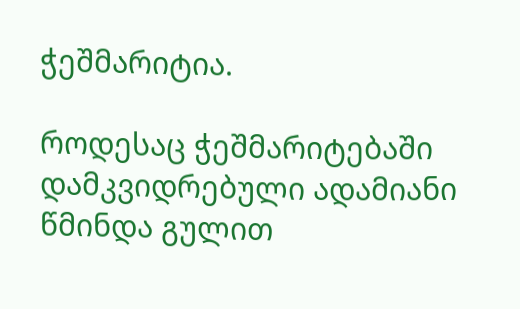ჭეშმარიტია.

როდესაც ჭეშმარიტებაში დამკვიდრებული ადამიანი წმინდა გულით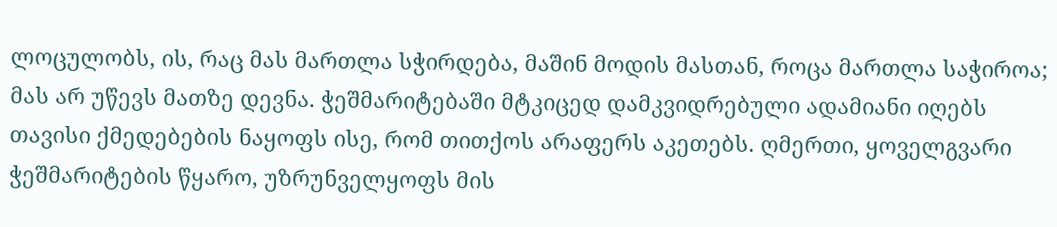ლოცულობს, ის, რაც მას მართლა სჭირდება, მაშინ მოდის მასთან, როცა მართლა საჭიროა; მას არ უწევს მათზე დევნა. ჭეშმარიტებაში მტკიცედ დამკვიდრებული ადამიანი იღებს თავისი ქმედებების ნაყოფს ისე, რომ თითქოს არაფერს აკეთებს. ღმერთი, ყოველგვარი ჭეშმარიტების წყარო, უზრუნველყოფს მის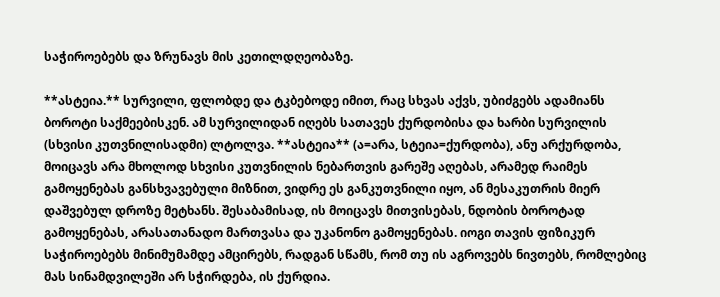საჭიროებებს და ზრუნავს მის კეთილდღეობაზე.

**ასტეია.** სურვილი, ფლობდე და ტკბებოდე იმით, რაც სხვას აქვს, უბიძგებს ადამიანს ბოროტი საქმეებისკენ. ამ სურვილიდან იღებს სათავეს ქურდობისა და ხარბი სურვილის (სხვისი კუთვნილისადმი) ლტოლვა. **ასტეია** (ა=არა, სტეია=ქურდობა), ანუ არქურდობა, მოიცავს არა მხოლოდ სხვისი კუთვნილის ნებართვის გარეშე აღებას, არამედ რაიმეს გამოყენებას განსხვავებული მიზნით, ვიდრე ეს განკუთვნილი იყო, ან მესაკუთრის მიერ დაშვებულ დროზე მეტხანს. შესაბამისად, ის მოიცავს მითვისებას, ნდობის ბოროტად გამოყენებას, არასათანადო მართვასა და უკანონო გამოყენებას. იოგი თავის ფიზიკურ საჭიროებებს მინიმუმამდე ამცირებს, რადგან სწამს, რომ თუ ის აგროვებს ნივთებს, რომლებიც მას სინამდვილეში არ სჭირდება, ის ქურდია.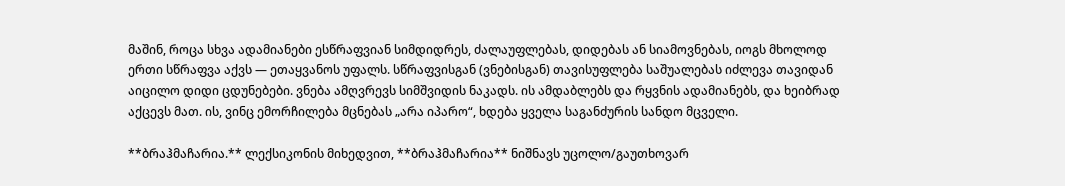მაშინ, როცა სხვა ადამიანები ესწრაფვიან სიმდიდრეს, ძალაუფლებას, დიდებას ან სიამოვნებას, იოგს მხოლოდ ერთი სწრაფვა აქვს — ეთაყვანოს უფალს. სწრაფვისგან (ვნებისგან) თავისუფლება საშუალებას იძლევა თავიდან აიცილო დიდი ცდუნებები. ვნება ამღვრევს სიმშვიდის ნაკადს. ის ამდაბლებს და რყვნის ადამიანებს, და ხეიბრად აქცევს მათ. ის, ვინც ემორჩილება მცნებას „არა იპარო“, ხდება ყველა საგანძურის სანდო მცველი.

**ბრაჰმაჩარია.** ლექსიკონის მიხედვით, **ბრაჰმაჩარია** ნიშნავს უცოლო/გაუთხოვარ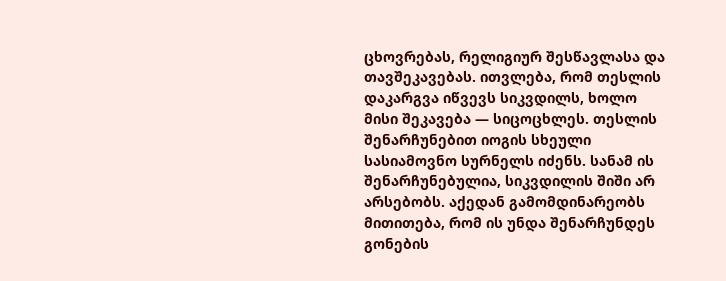ცხოვრებას, რელიგიურ შესწავლასა და თავშეკავებას. ითვლება, რომ თესლის დაკარგვა იწვევს სიკვდილს, ხოლო მისი შეკავება — სიცოცხლეს. თესლის შენარჩუნებით იოგის სხეული სასიამოვნო სურნელს იძენს. სანამ ის შენარჩუნებულია, სიკვდილის შიში არ არსებობს. აქედან გამომდინარეობს მითითება, რომ ის უნდა შენარჩუნდეს გონების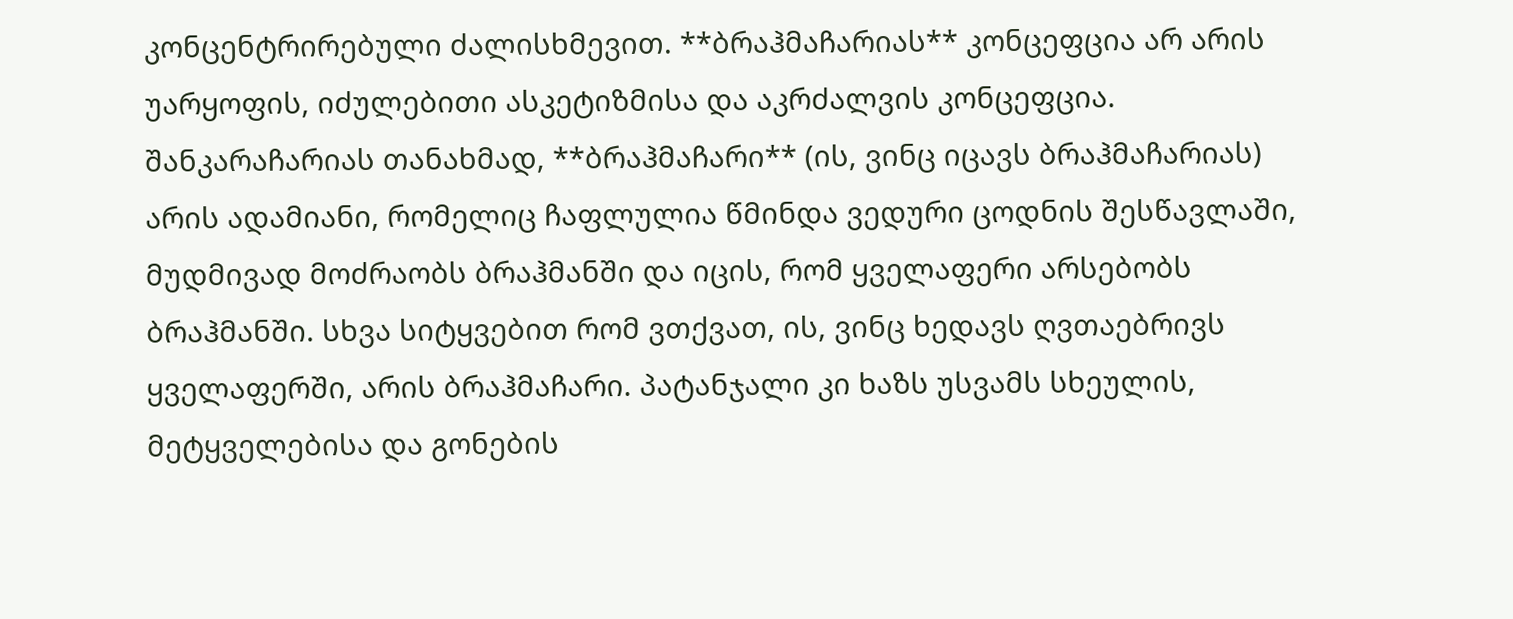კონცენტრირებული ძალისხმევით. **ბრაჰმაჩარიას** კონცეფცია არ არის უარყოფის, იძულებითი ასკეტიზმისა და აკრძალვის კონცეფცია. შანკარაჩარიას თანახმად, **ბრაჰმაჩარი** (ის, ვინც იცავს ბრაჰმაჩარიას) არის ადამიანი, რომელიც ჩაფლულია წმინდა ვედური ცოდნის შესწავლაში, მუდმივად მოძრაობს ბრაჰმანში და იცის, რომ ყველაფერი არსებობს ბრაჰმანში. სხვა სიტყვებით რომ ვთქვათ, ის, ვინც ხედავს ღვთაებრივს ყველაფერში, არის ბრაჰმაჩარი. პატანჯალი კი ხაზს უსვამს სხეულის, მეტყველებისა და გონების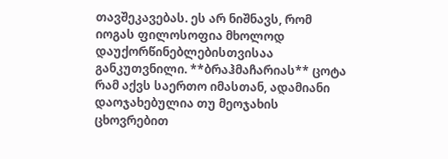თავშეკავებას. ეს არ ნიშნავს, რომ იოგას ფილოსოფია მხოლოდ დაუქორწინებლებისთვისაა განკუთვნილი. **ბრაჰმაჩარიას** ცოტა რამ აქვს საერთო იმასთან, ადამიანი დაოჯახებულია თუ მეოჯახის ცხოვრებით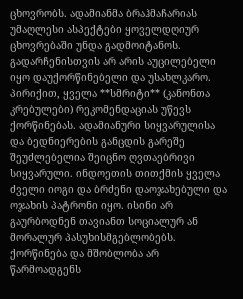ცხოვრობს. ადამიანმა ბრაჰმაჩარიას უმაღლესი ასპექტები ყოველდღიურ ცხოვრებაში უნდა გადმოიტანოს. გადარჩენისთვის არ არის აუცილებელი იყო დაუქორწინებელი და უსახლკარო. პირიქით, ყველა **სმრიტი** (კანონთა კრებულები) რეკომენდაციას უწევს ქორწინებას. ადამიანური სიყვარულისა და ბედნიერების განცდის გარეშე შეუძლებელია შეიცნო ღვთაებრივი სიყვარული. ინდოეთის თითქმის ყველა ძველი იოგი და ბრძენი დაოჯახებული და ოჯახის პატრონი იყო. ისინი არ გაურბოდნენ თავიანთ სოციალურ ან მორალურ პასუხისმგებლობებს. ქორწინება და მშობლობა არ წარმოადგენს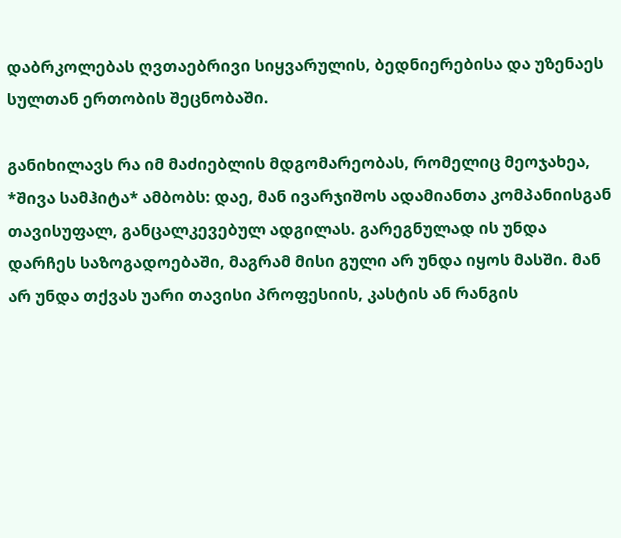დაბრკოლებას ღვთაებრივი სიყვარულის, ბედნიერებისა და უზენაეს სულთან ერთობის შეცნობაში.

განიხილავს რა იმ მაძიებლის მდგომარეობას, რომელიც მეოჯახეა, *შივა სამჰიტა* ამბობს: დაე, მან ივარჯიშოს ადამიანთა კომპანიისგან თავისუფალ, განცალკევებულ ადგილას. გარეგნულად ის უნდა დარჩეს საზოგადოებაში, მაგრამ მისი გული არ უნდა იყოს მასში. მან არ უნდა თქვას უარი თავისი პროფესიის, კასტის ან რანგის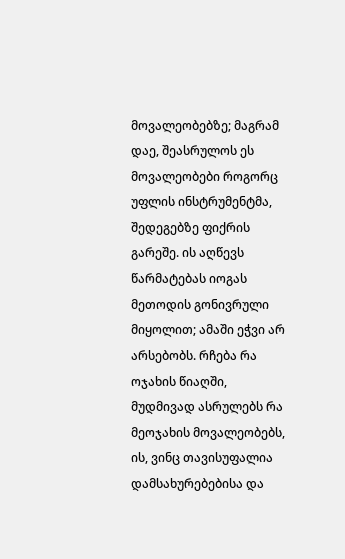მოვალეობებზე; მაგრამ დაე, შეასრულოს ეს მოვალეობები როგორც უფლის ინსტრუმენტმა, შედეგებზე ფიქრის გარეშე. ის აღწევს წარმატებას იოგას მეთოდის გონივრული მიყოლით; ამაში ეჭვი არ არსებობს. რჩება რა ოჯახის წიაღში, მუდმივად ასრულებს რა მეოჯახის მოვალეობებს, ის, ვინც თავისუფალია დამსახურებებისა და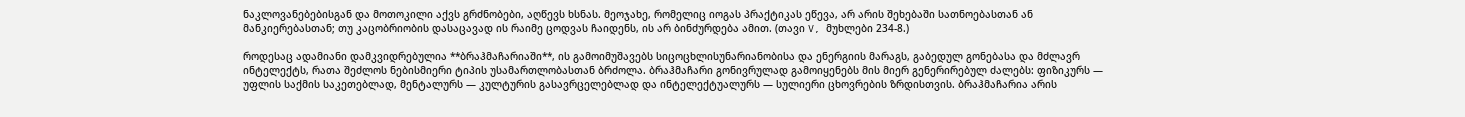ნაკლოვანებებისგან და მოთოკილი აქვს გრძნობები, აღწევს ხსნას. მეოჯახე, რომელიც იოგას პრაქტიკას ეწევა, არ არის შეხებაში სათნოებასთან ან მანკიერებასთან; თუ კაცობრიობის დასაცავად ის რაიმე ცოდვას ჩაიდენს, ის არ ბინძურდება ამით. (თავი V, მუხლები 234-8.)

როდესაც ადამიანი დამკვიდრებულია **ბრაჰმაჩარიაში**, ის გამოიმუშავებს სიცოცხლისუნარიანობისა და ენერგიის მარაგს, გაბედულ გონებასა და მძლავრ ინტელექტს, რათა შეძლოს ნებისმიერი ტიპის უსამართლობასთან ბრძოლა. ბრაჰმაჩარი გონივრულად გამოიყენებს მის მიერ გენერირებულ ძალებს: ფიზიკურს — უფლის საქმის საკეთებლად, მენტალურს — კულტურის გასავრცელებლად და ინტელექტუალურს — სულიერი ცხოვრების ზრდისთვის. ბრაჰმაჩარია არის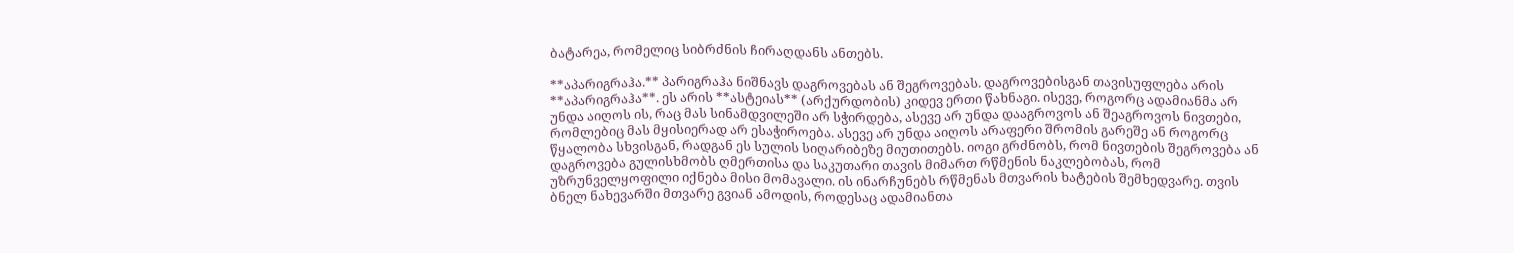ბატარეა, რომელიც სიბრძნის ჩირაღდანს ანთებს.

**აპარიგრაჰა.** პარიგრაჰა ნიშნავს დაგროვებას ან შეგროვებას. დაგროვებისგან თავისუფლება არის **აპარიგრაჰა**. ეს არის **ასტეიას** (არქურდობის) კიდევ ერთი წახნაგი. ისევე, როგორც ადამიანმა არ უნდა აიღოს ის, რაც მას სინამდვილეში არ სჭირდება, ასევე არ უნდა დააგროვოს ან შეაგროვოს ნივთები, რომლებიც მას მყისიერად არ ესაჭიროება. ასევე არ უნდა აიღოს არაფერი შრომის გარეშე ან როგორც წყალობა სხვისგან, რადგან ეს სულის სიღარიბეზე მიუთითებს. იოგი გრძნობს, რომ ნივთების შეგროვება ან დაგროვება გულისხმობს ღმერთისა და საკუთარი თავის მიმართ რწმენის ნაკლებობას, რომ უზრუნველყოფილი იქნება მისი მომავალი. ის ინარჩუნებს რწმენას მთვარის ხატების შემხედვარე. თვის ბნელ ნახევარში მთვარე გვიან ამოდის, როდესაც ადამიანთა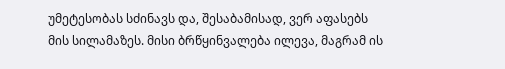უმეტესობას სძინავს და, შესაბამისად, ვერ აფასებს მის სილამაზეს. მისი ბრწყინვალება ილევა, მაგრამ ის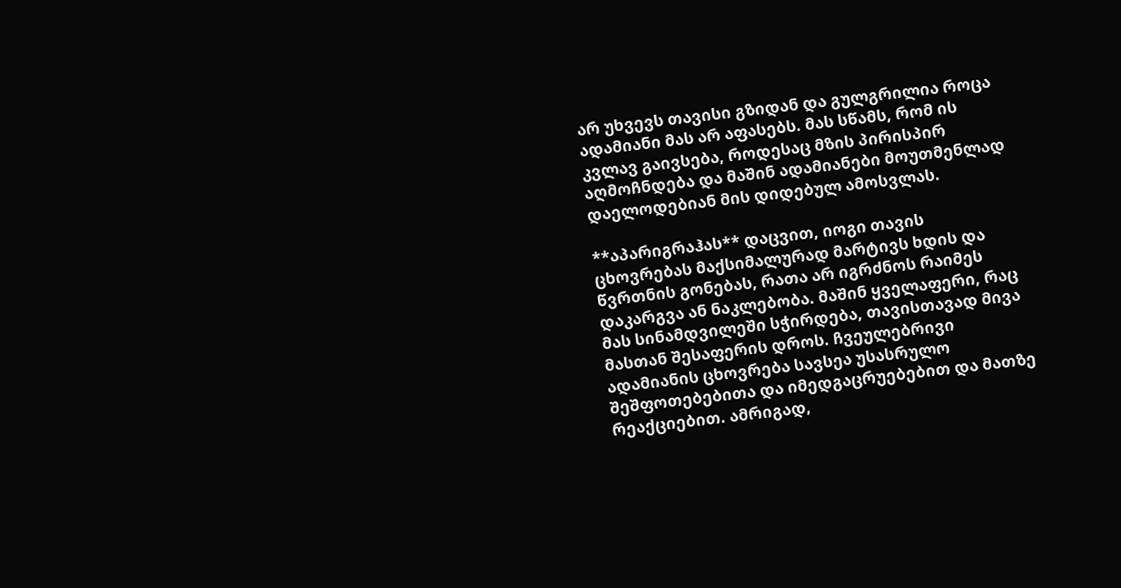არ უხვევს თავისი გზიდან და გულგრილია როცა ადამიანი მას არ აფასებს. მას სწამს, რომ ის კვლავ გაივსება, როდესაც მზის პირისპირ აღმოჩნდება და მაშინ ადამიანები მოუთმენლად დაელოდებიან მის დიდებულ ამოსვლას.

**აპარიგრაჰას** დაცვით, იოგი თავის ცხოვრებას მაქსიმალურად მარტივს ხდის და წვრთნის გონებას, რათა არ იგრძნოს რაიმეს დაკარგვა ან ნაკლებობა. მაშინ ყველაფერი, რაც მას სინამდვილეში სჭირდება, თავისთავად მივა მასთან შესაფერის დროს. ჩვეულებრივი ადამიანის ცხოვრება სავსეა უსასრულო შეშფოთებებითა და იმედგაცრუებებით და მათზე რეაქციებით. ამრიგად,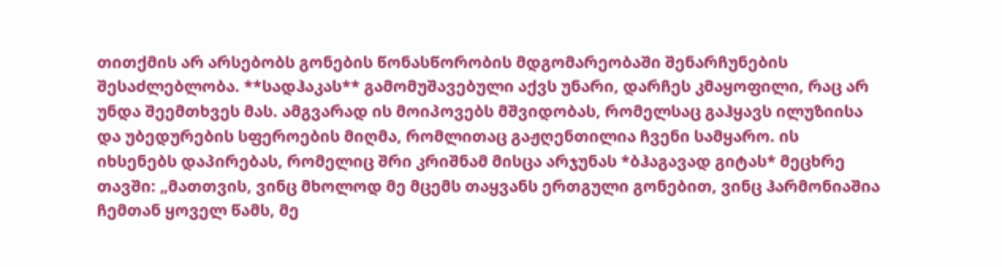თითქმის არ არსებობს გონების წონასწორობის მდგომარეობაში შენარჩუნების შესაძლებლობა. **სადჰაკას** გამომუშავებული აქვს უნარი, დარჩეს კმაყოფილი, რაც არ უნდა შეემთხვეს მას. ამგვარად ის მოიპოვებს მშვიდობას, რომელსაც გაჰყავს ილუზიისა და უბედურების სფეროების მიღმა, რომლითაც გაჟღენთილია ჩვენი სამყარო. ის იხსენებს დაპირებას, რომელიც შრი კრიშნამ მისცა არჯუნას *ბჰაგავად გიტას* მეცხრე თავში: „მათთვის, ვინც მხოლოდ მე მცემს თაყვანს ერთგული გონებით, ვინც ჰარმონიაშია ჩემთან ყოველ წამს, მე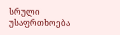სრული უსაფრთხოება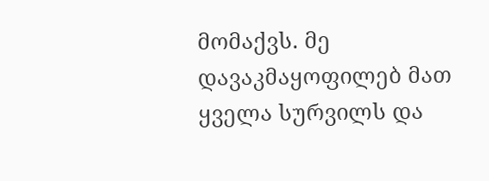მომაქვს. მე დავაკმაყოფილებ მათ ყველა სურვილს და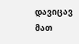დავიცავ მათ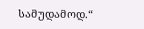სამუდამოდ.“